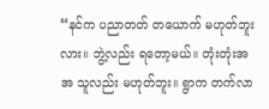“နင်က ပညာတတ် တယောက် မဟုတ်ဘူးလား။ ဘွဲ့လည်း ရတော့မယ်။ တုံးတုံးအအ သူလည်း မဟုတ်ဘူး။ ရွာက တက်လာ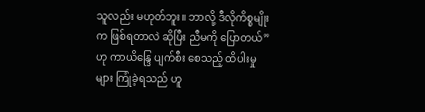သူလည်း မဟုတ်ဘူး။ ဘာလို့ ဒီလိုကိစ္စမျိုးက ဖြစ်ရတာလဲ ဆိုပြီး ညီမကို ပြောတယ်”ဟု ကာယိန္ဒြေ ပျက်စီး စေသည့် ထိပါးမှုများ ကြုံခဲ့ရသည် ဟူ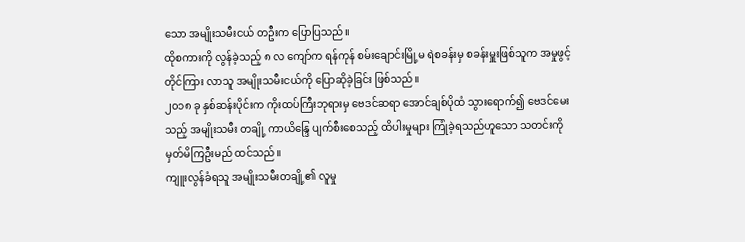သော အမျိုးသမီးငယ် တဦးက ပြောပြသည်။
ထိုစကားကို လွန်ခဲ့သည့် ၈ လ ကျော်က ရန်ကုန် စမ်းချောင်းမြို့မ ရဲစခန်းမှ စခန်းမှူးဖြစ်သူက အမှုဖွင့် တိုင်ကြား လာသူ အမျိုးသမီးငယ်ကို ပြောဆိုခဲ့ခြင်း ဖြစ်သည်။
၂၀၁၈ ခု နှစ်ဆန်းပိုင်းက ကိုးထပ်ကြီးဘုရားမှ ဗေဒင်ဆရာ အောင်ချစ်ပိုထံ သွားရောက်၍ ဗေဒင်မေးသည့် အမျိုးသမီး တချို့ ကာယိန္ဒြေ ပျက်စီးစေသည့် ထိပါးမှုများ ကြုံခဲ့ရသည်ဟူသော သတင်းကို မှတ်မိကြဦးမည် ထင်သည်။
ကျူးလွန်ခံရသူ အမျိုးသမီးတချို့၏ လူမှု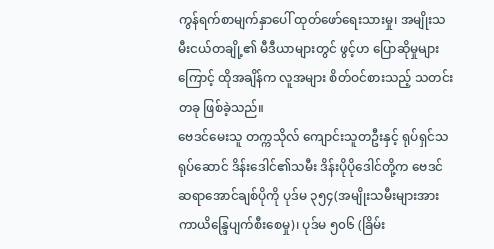ကွန်ရက်စာမျက်နှာပေါ် ထုတ်ဖော်ရေးသားမှု၊ အမျိုးသမီးငယ်တချို့၏ မီဒီယာများတွင် ဖွင့်ဟ ပြောဆိုမှုများကြောင့် ထိုအချိန်က လူအများ စိတ်ဝင်စားသည့် သတင်းတခု ဖြစ်ခဲ့သည်။
ဗေဒင်မေးသူ တက္ကသိုလ် ကျောင်းသူတဦးနှင့် ရုပ်ရှင်သရုပ်ဆောင် ဒိန်းဒေါင်၏သမီး ဒိန်းပိုပိုဒေါင်တို့က ဗေဒင် ဆရာအောင်ချစ်ပိုကို ပုဒ်မ ၃၅၄(အမျိုးသမီးများအားကာယိန္ဒြေပျက်စီးစေမှု)၊ ပုဒ်မ ၅၀၆ (ခြိမ်း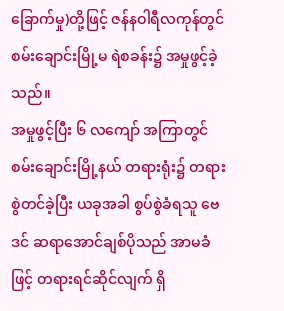ခြောက်မှု)တို့ဖြင့် ဇန်နဝါရီလကုန်တွင် စမ်းချောင်းမြို့မ ရဲစခန်း၌ အမှုဖွင့်ခဲ့သည်။
အမှုဖွင့်ပြီး ၆ လကျော် အကြာတွင် စမ်းချောင်းမြို့နယ် တရားရုံး၌ တရားစွဲတင်ခဲ့ပြီး ယခုအခါ စွပ်စွဲခံရသူ ဗေဒင် ဆရာအောင်ချစ်ပိုသည် အာမခံဖြင့် တရားရင်ဆိုင်လျက် ရှိ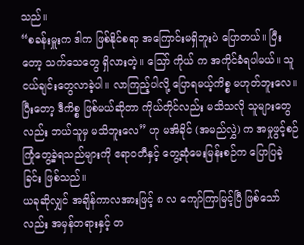သည်။
“စခန်းမှူးက ဒါက ဖြစ်နိုင်စရာ အကြောင်းမရှိဘူးပဲ ပြောတယ်။ ပြီးတော့ သက်သေတွေ ရှိလားတဲ့။ သြော် ကိုယ် က အကိုင်ခံရပါမယ်။ သူငယ်ချင်းတွေလာခဲ့ပါ။ လာကြည့်ပါလို့ ပြောရမယ့်ကိစ္စ မဟုတ်ဘူးလေ။ ပြီးတော့ ဒီကိစ္စ ဖြစ်မယ်ဆိုတာ ကိုယ်တိုင်လည်း မသိသလို သူများတွေလည်း ဘယ်သူမှ မသိဘူးလေ” ဟု မအိခိုင် (အမည်လွှဲ) က အမှုဖွင့်စဉ် ကြုံတွေ့ခဲ့ရသည်များကို ဧရာဝတီနှင့် တွေ့ဆုံမေးမြန်းစဉ်က ပြောပြခဲ့ခြင်း ဖြစ်သည်။
ယခုဆိုလျှင် အချိန်ကာလအားဖြင့် ၈ လ ကျော်ကြာမြင့်ပြီ ဖြစ်သော်လည်း အမှန်တရားနှင့် တ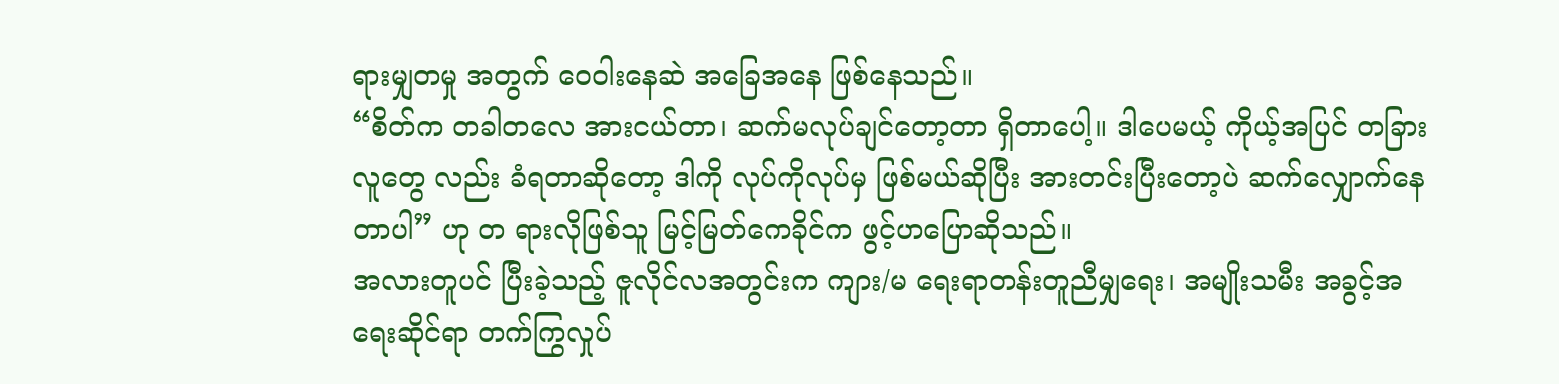ရားမျှတမှု အတွက် ဝေဝါးနေဆဲ အခြေအနေ ဖြစ်နေသည်။
“စိတ်က တခါတလေ အားငယ်တာ၊ ဆက်မလုပ်ချင်တော့တာ ရှိတာပေါ့။ ဒါပေမယ့် ကိုယ့်အပြင် တခြားလူတွေ လည်း ခံရတာဆိုတော့ ဒါကို လုပ်ကိုလုပ်မှ ဖြစ်မယ်ဆိုပြီး အားတင်းပြီးတော့ပဲ ဆက်လျှောက်နေတာပါ” ဟု တ ရားလိုဖြစ်သူ မြင့်မြတ်ကေခိုင်က ဖွင့်ဟပြောဆိုသည်။
အလားတူပင် ပြီးခဲ့သည့် ဇူလိုင်လအတွင်းက ကျား/မ ရေးရာတန်းတူညီမျှရေး၊ အမျိုးသမီး အခွင့်အရေးဆိုင်ရာ တက်ကြွလှုပ်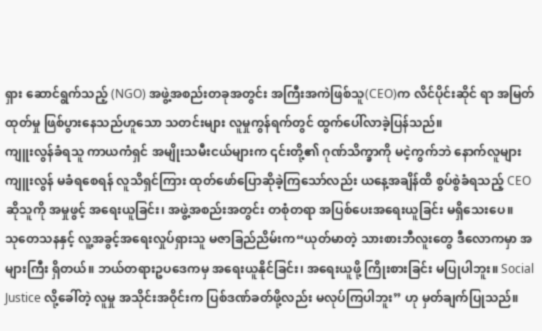ရှား ဆောင်ရွက်သည့် (NGO) အဖွဲ့အစည်းတခုအတွင်း အကြီးအကဲဖြစ်သူ(CEO)က လိင်ပိုင်းဆိုင် ရာ အမြတ်ထုတ်မှု ဖြစ်ပွားနေသည်ဟူသော သတင်းများ လူမှုကွန်ရက်တွင် ထွက်ပေါ်လာခဲ့ပြန်သည်။
ကျူးလွန်ခံရသူ ကာယကံရှင် အမျိုးသမီးငယ်များက ၎င်းတို့၏ ဂုဏ်သိက္ခာကို မငဲ့ကွက်ဘဲ နောက်လူများ ကျူးလွန် မခံရစေရန် လူသိရှင်ကြား ထုတ်ဖော်ပြောဆိုခဲ့ကြသော်လည်း ယနေ့အချိန်ထိ စွပ်စွဲခံရသည့် CEO ဆိုသူကို အမှုဖွင့် အရေးယူခြင်း၊ အဖွဲ့အစည်းအတွင်း တစုံတရာ အပြစ်ပေးအရေးယူခြင်း မရှိသေးပေ။
သုတေသနနှင့် လူ့အခွင့်အရေးလှုပ်ရှားသူ မဇာခြည်ညိမ်းက“ယုတ်မာတဲ့ သားစားဘီလူးတွေ ဒီလောကမှာ အများကြီး ရှိတယ်။ ဘယ်တရားဥပဒေကမှ အရေးယူနိုင်ခြင်း၊ အရေးယူဖို့ ကြိုးစားခြင်း မပြုပါဘူး။ Social Justice လို့ခေါ်တဲ့ လူမှု အသိုင်းအဝိုင်းက ပြစ်ဒဏ်ခတ်ဖို့လည်း မလုပ်ကြပါဘူး” ဟု မှတ်ချက်ပြုသည်။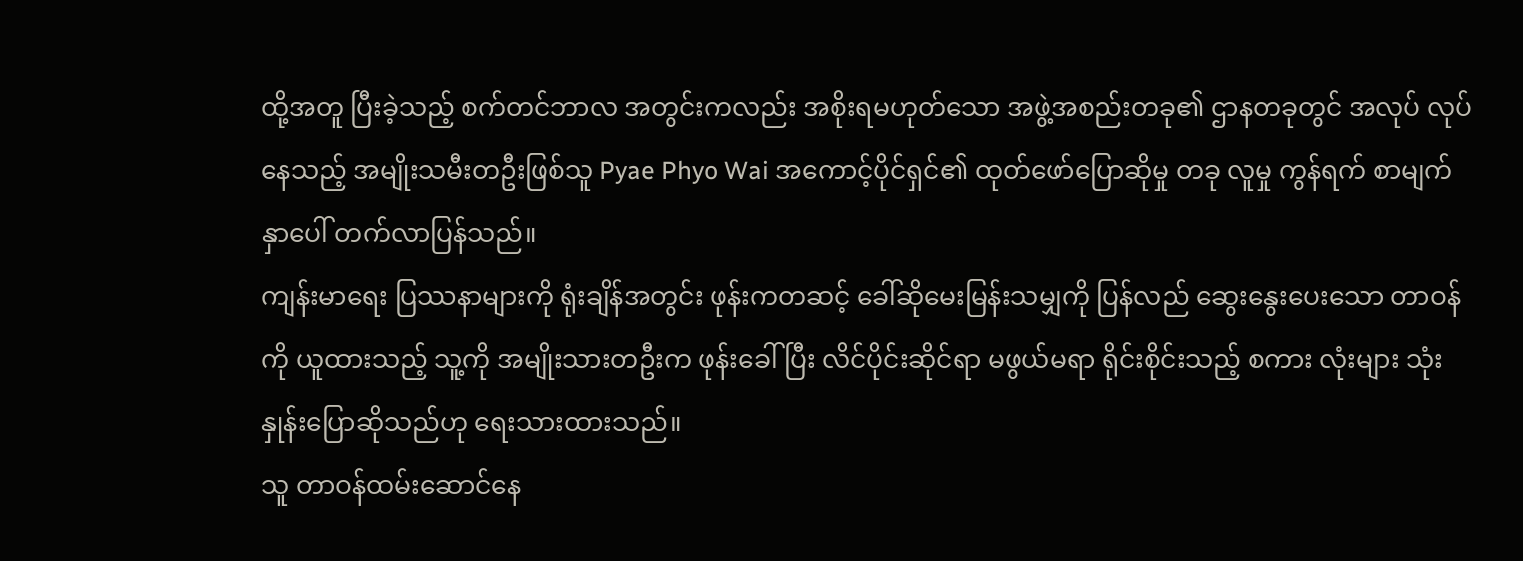ထို့အတူ ပြီးခဲ့သည့် စက်တင်ဘာလ အတွင်းကလည်း အစိုးရမဟုတ်သော အဖွဲ့အစည်းတခု၏ ဌာနတခုတွင် အလုပ် လုပ်နေသည့် အမျိုးသမီးတဦးဖြစ်သူ Pyae Phyo Wai အကောင့်ပိုင်ရှင်၏ ထုတ်ဖော်ပြောဆိုမှု တခု လူမှု ကွန်ရက် စာမျက်နှာပေါ် တက်လာပြန်သည်။
ကျန်းမာရေး ပြဿနာများကို ရုံးချိန်အတွင်း ဖုန်းကတဆင့် ခေါ်ဆိုမေးမြန်းသမျှကို ပြန်လည် ဆွေးနွေးပေးသော တာဝန်ကို ယူထားသည့် သူ့ကို အမျိုးသားတဦးက ဖုန်းခေါ်ပြီး လိင်ပိုင်းဆိုင်ရာ မဖွယ်မရာ ရိုင်းစိုင်းသည့် စကား လုံးများ သုံးနှုန်းပြောဆိုသည်ဟု ရေးသားထားသည်။
သူ တာဝန်ထမ်းဆောင်နေ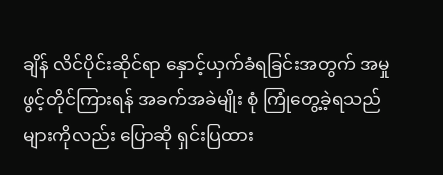ချိန် လိင်ပိုင်းဆိုင်ရာ နှောင့်ယှက်ခံရခြင်းအတွက် အမှုဖွင့်တိုင်ကြားရန် အခက်အခဲမျိုး စုံ ကြုံတွေ့ခဲ့ရသည်များကိုလည်း ပြောဆို ရှင်းပြထား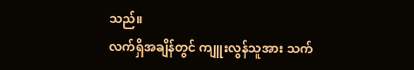သည်။
လက်ရှိအချိန်တွင် ကျူးလွန်သူအား သက်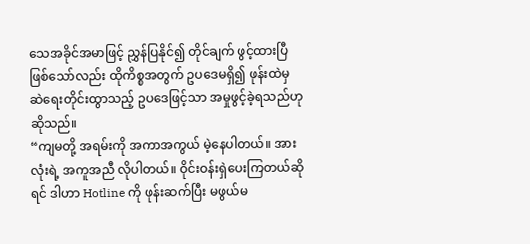သေအခိုင်အမာဖြင့် ညွှန်ပြနိုင်၍ တိုင်ချက် ဖွင့်ထားပြီဖြစ်သော်လည်း ထိုကိစ္စအတွက် ဥပဒေမရှိ၍ ဖုန်းထဲမှ ဆဲရေးတိုင်းထွာသည့် ဥပဒေဖြင့်သာ အမှုဖွင့်ခဲ့ရသည်ဟု ဆိုသည်။
“ကျမတို့ အရမ်းကို အကာအကွယ် မဲ့နေပါတယ်။ အားလုံးရဲ့ အကူအညီ လိုပါတယ်။ ဝိုင်းဝန်းရှဲပေးကြတယ်ဆို ရင် ဒါဟာ Hotline ကို ဖုန်းဆက်ပြီး မဖွယ်မ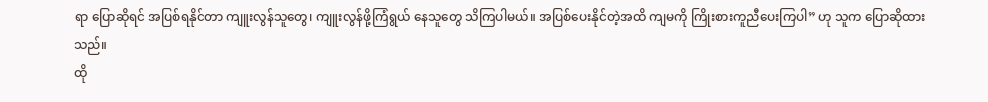ရာ ပြောဆိုရင် အပြစ်ရနိုင်တာ ကျူးလွန်သူတွေ၊ ကျူးလွန်ဖို့ကြံရွယ် နေသူတွေ သိကြပါမယ်။ အပြစ်ပေးနိုင်တဲ့အထိ ကျမကို ကြိုးစားကူညီပေးကြပါ” ဟု သူက ပြောဆိုထားသည်။
ထို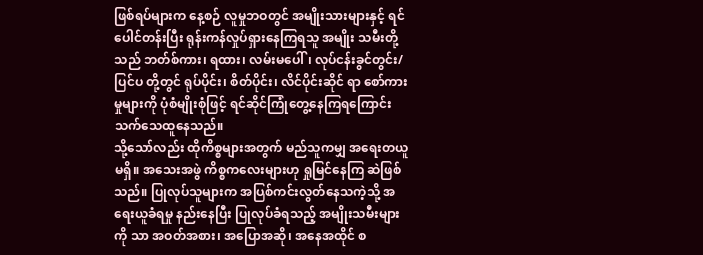ဖြစ်ရပ်များက နေ့စဉ် လူမှုဘဝတွင် အမျိုးသားများနှင့် ရင်ပေါင်တန်းပြီး ရုန်းကန်လှုပ်ရှားနေကြရသူ အမျိုး သမီးတို့သည် ဘတ်စ်ကား၊ ရထား၊ လမ်းမပေါ်၊ လုပ်ငန်းခွင်တွင်း/ပြင်ပ တို့တွင် ရုပ်ပိုင်း၊ စိတ်ပိုင်း၊ လိင်ပိုင်းဆိုင် ရာ စော်ကားမှုများကို ပုံစံမျိုးစုံဖြင့် ရင်ဆိုင်ကြုံတွေ့နေကြရကြောင်း သက်သေထူနေသည်။
သို့သော်လည်း ထိုကိစ္စများအတွက် မည်သူကမျှ အရေးတယူမရှိ။ အသေးအဖွဲ ကိစ္စကလေးများဟု ရှုမြင်နေကြ ဆဲဖြစ်သည်။ ပြုလုပ်သူများက အပြစ်ကင်းလွတ်နေသကဲ့သို့ အရေးယူခံရမှု နည်းနေပြီး ပြုလုပ်ခံရသည့် အမျိုးသမီးများ ကို သာ အဝတ်အစား၊ အပြောအဆို၊ အနေအထိုင် စ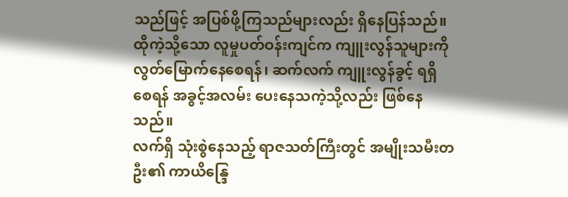သည်ဖြင့် အပြစ်ဖို့ကြသည်များလည်း ရှိနေပြန်သည်။
ထိုကဲ့သို့သော လူမှုပတ်ဝန်းကျင်က ကျူးလွန်သူများကို လွတ်မြောက်နေစေရန်၊ ဆက်လက် ကျူးလွန်ခွင့် ရရှိစေရန် အခွင့်အလမ်း ပေးနေသကဲ့သို့လည်း ဖြစ်နေသည်။
လက်ရှိ သုံးစွဲနေသည့် ရာဇသတ်ကြီးတွင် အမျိုးသမီးတဦး၏ ကာယိန္ဒြေ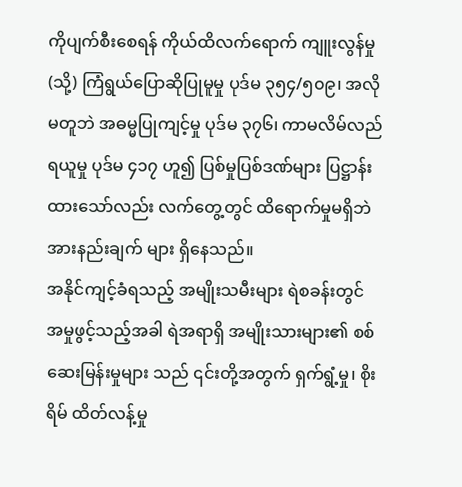ကိုပျက်စီးစေရန် ကိုယ်ထိလက်ရောက် ကျူးလွန်မှု (သို့) ကြံရွယ်ပြောဆိုပြုမူမှု ပုဒ်မ ၃၅၄/၅၀၉၊ အလိုမတူဘဲ အဓမ္မပြုကျင့်မှု ပုဒ်မ ၃၇၆၊ ကာမလိမ်လည် ရယူမှု ပုဒ်မ ၄၁၇ ဟူ၍ ပြစ်မှုပြစ်ဒဏ်များ ပြဋ္ဌာန်းထားသော်လည်း လက်တွေ့တွင် ထိရောက်မှုမရှိဘဲ အားနည်းချက် များ ရှိနေသည်။
အနိုင်ကျင့်ခံရသည့် အမျိုးသမီးများ ရဲစခန်းတွင် အမှုဖွင့်သည့်အခါ ရဲအရာရှိ အမျိုးသားများ၏ စစ်ဆေးမြန်းမှုများ သည် ၎င်းတို့အတွက် ရှက်ရွံ့မှု၊ စိုးရိမ် ထိတ်လန့်မှု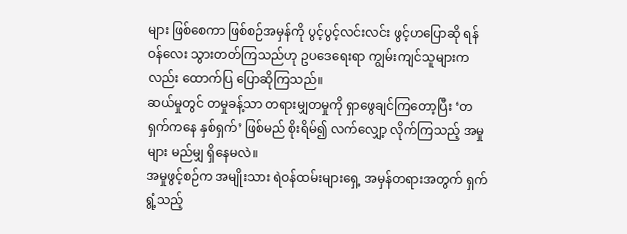များ ဖြစ်စေကာ ဖြစ်စဉ်အမှန်ကို ပွင့်ပွင့်လင်းလင်း ဖွင့်ဟပြောဆို ရန် ဝန်လေး သွားတတ်ကြသည်ဟု ဥပဒေရေးရာ ကျွမ်းကျင်သူများကလည်း ထောက်ပြ ပြောဆိုကြသည်။
ဆယ်မှုတွင် တမှုခန့်သာ တရားမျှတမှုကို ရှာဖွေချင်ကြတော့ပြီး ‘တရှက်ကနေ နှစ်ရှက်’ ဖြစ်မည် စိုးရိမ်၍ လက်လျှော့ လိုက်ကြသည့် အမှုများ မည်မျှ ရှိနေမလဲ။
အမှုဖွင့်စဉ်က အမျိုးသား ရဲဝန်ထမ်းများရှေ့ အမှန်တရားအတွက် ရှက်ရွံ့သည့်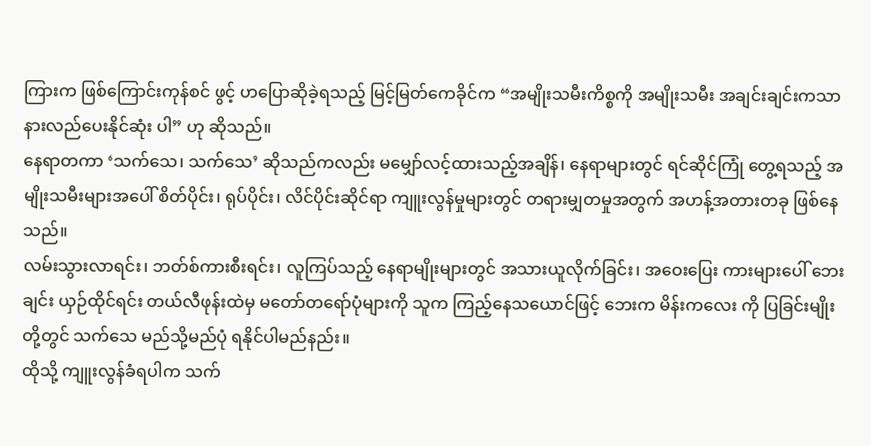ကြားက ဖြစ်ကြောင်းကုန်စင် ဖွင့် ဟပြောဆိုခဲ့ရသည့် မြင့်မြတ်ကေခိုင်က “အမျိုးသမီးကိစ္စကို အမျိုးသမီး အချင်းချင်းကသာ နားလည်ပေးနိုင်ဆုံး ပါ” ဟု ဆိုသည်။
နေရာတကာ ‘သက်သေ၊ သက်သေ’ ဆိုသည်ကလည်း မမျှော်လင့်ထားသည့်အချိန်၊ နေရာများတွင် ရင်ဆိုင်ကြုံ တွေ့ရသည့် အမျိုးသမီးများအပေါ် စိတ်ပိုင်း၊ ရုပ်ပိုင်း၊ လိင်ပိုင်းဆိုင်ရာ ကျူးလွန်မှုများတွင် တရားမျှတမှုအတွက် အဟန့်အတားတခု ဖြစ်နေသည်။
လမ်းသွားလာရင်း၊ ဘတ်စ်ကားစီးရင်း၊ လူကြပ်သည့် နေရာမျိုးများတွင် အသားယူလိုက်ခြင်း၊ အဝေးပြေး ကားများပေါ် ဘေးချင်း ယှဉ်ထိုင်ရင်း တယ်လီဖုန်းထဲမှ မတော်တရော်ပုံများကို သူက ကြည့်နေသယောင်ဖြင့် ဘေးက မိန်းကလေး ကို ပြခြင်းမျိုး တို့တွင် သက်သေ မည်သို့မည်ပုံ ရနိုင်ပါမည်နည်း။
ထိုသို့ ကျူးလွန်ခံရပါက သက်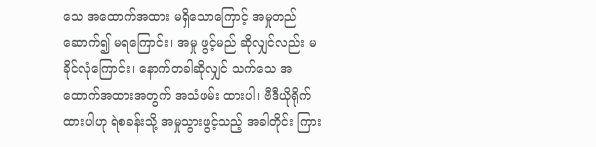သေ အထောက်အထား မရှိသောကြောင့် အမှုတည်ဆောက်၍ မရကြောင်း၊ အမှု ဖွင့်မည် ဆိုလျှင်လည်း မခိုင်လုံကြောင်း၊ နောက်တခါဆိုလျှင် သက်သေ အထောက်အထားအတွက် အသံဖမ်း ထားပါ၊ ဗီဒီယိုရိုက်ထားပါဟု ရဲစခန်းသို့ အမှုသွားဖွင့်သည့် အခါတိုင်း ကြား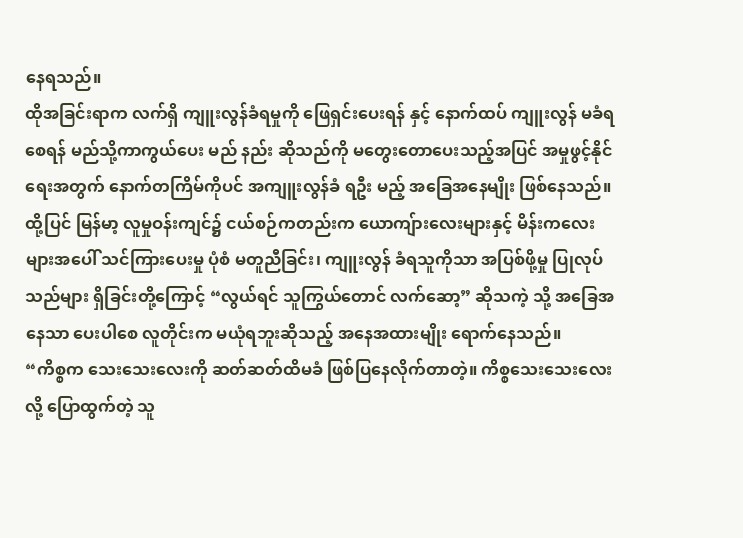နေရသည်။
ထိုအခြင်းရာက လက်ရှိ ကျူးလွန်ခံရမှုကို ဖြေရှင်းပေးရန် နှင့် နောက်ထပ် ကျူးလွန် မခံရစေရန် မည်သို့ကာကွယ်ပေး မည် နည်း ဆိုသည်ကို မတွေးတောပေးသည့်အပြင် အမှုဖွင့်နိုင်ရေးအတွက် နောက်တကြိမ်ကိုပင် အကျူးလွန်ခံ ရဦး မည့် အခြေအနေမျိုး ဖြစ်နေသည်။
ထို့ပြင် မြန်မာ့ လူမှုဝန်းကျင်၌ ငယ်စဉ်ကတည်းက ယောကျ်ားလေးများနှင့် မိန်းကလေးများအပေါ် သင်ကြားပေးမှု ပုံစံ မတူညီခြင်း၊ ကျူးလွန် ခံရသူကိုသာ အပြစ်ဖို့မှု ပြုလုပ်သည်များ ရှိခြင်းတို့ကြောင့် “လွယ်ရင် သူကြွယ်တောင် လက်ဆော့” ဆိုသကဲ့ သို့ အခြေအနေသာ ပေးပါစေ လူတိုင်းက မယုံရဘူးဆိုသည့် အနေအထားမျိုး ရောက်နေသည်။
“ကိစ္စက သေးသေးလေးကို ဆတ်ဆတ်ထိမခံ ဖြစ်ပြနေလိုက်တာတဲ့။ ကိစ္စသေးသေးလေးလို့ ပြောထွက်တဲ့ သူ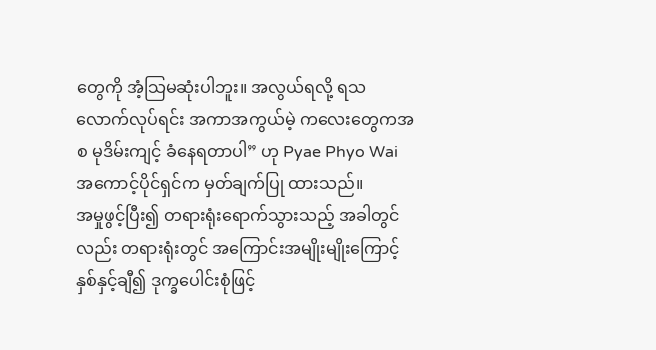တွေကို အံ့သြမဆုံးပါဘူး။ အလွယ်ရလို့ ရသလောက်လုပ်ရင်း အကာအကွယ်မဲ့ ကလေးတွေကအစ မုဒိမ်းကျင့် ခံနေရတာပါ” ဟု Pyae Phyo Wai အကောင့်ပိုင်ရှင်က မှတ်ချက်ပြု ထားသည်။
အမှုဖွင့်ပြီး၍ တရားရုံးရောက်သွားသည့် အခါတွင်လည်း တရားရုံးတွင် အကြောင်းအမျိုးမျိုးကြောင့် နှစ်နှင့်ချီ၍ ဒုက္ခပေါင်းစုံဖြင့်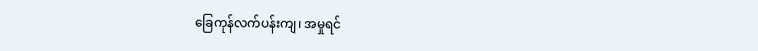ခြေကုန်လက်ပန်းကျ၊ အမှုရင်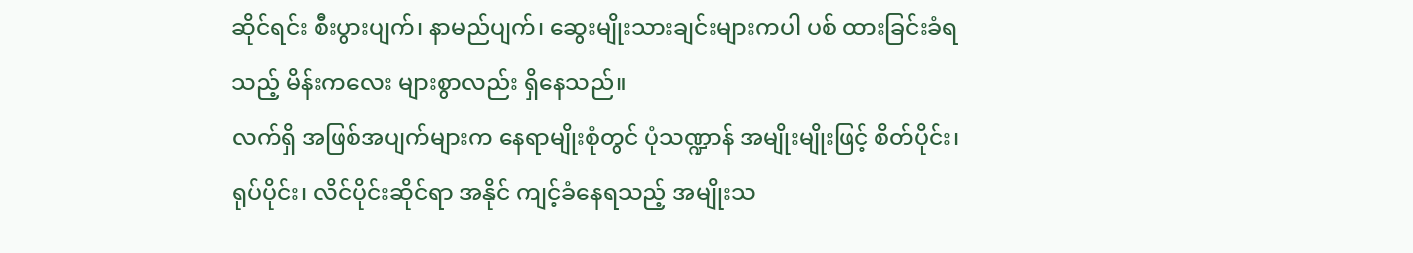ဆိုင်ရင်း စီးပွားပျက်၊ နာမည်ပျက်၊ ဆွေးမျိုးသားချင်းများကပါ ပစ် ထားခြင်းခံရသည့် မိန်းကလေး များစွာလည်း ရှိနေသည်။
လက်ရှိ အဖြစ်အပျက်များက နေရာမျိုးစုံတွင် ပုံသဏ္ဍာန် အမျိုးမျိုးဖြင့် စိတ်ပိုင်း၊ ရုပ်ပိုင်း၊ လိင်ပိုင်းဆိုင်ရာ အနိုင် ကျင့်ခံနေရသည့် အမျိုးသ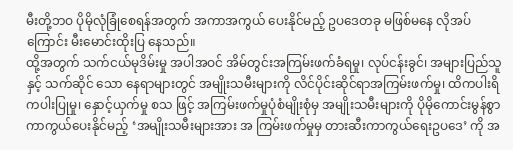မီးတို့ဘဝ ပိုမိုလုံခြုံစေရန်အတွက် အကာအကွယ် ပေးနိုင်မည့် ဥပဒေတခု မဖြစ်မနေ လိုအပ်ကြောင်း မီးမောင်းထိုးပြ နေသည်။
ထို့အတွက် သက်ငယ်မုဒိမ်းမှု အပါအဝင် အိမ်တွင်းအကြမ်းဖက်ခံရမှု၊ လုပ်ငန်းခွင်၊ အများပြည်သူနှင့် သက်ဆိုင် သော နေရာများတွင် အမျိုးသမီးများကို လိင်ပိုင်းဆိုင်ရာအကြမ်းဖက်မှု၊ ထိကပါးရိကပါးပြုမှု၊ နှောင့်ယှက်မှု စသ ဖြင့် အကြမ်းဖက်မှုပုံစံမျိုးစုံမှ အမျိုးသမီးများကို ပိုမိုကောင်းမွန်စွာ ကာကွယ်ပေးနိုင်မည့် ‘အမျိုးသမီးများအား အ ကြမ်းဖက်မှုမှ တားဆီးကာကွယ်ရေးဥပဒေ’ ကို အ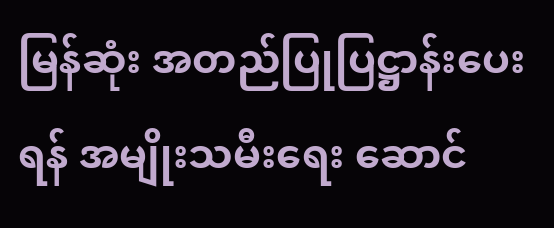မြန်ဆုံး အတည်ပြုပြဋ္ဌာန်းပေးရန် အမျိုးသမီးရေး ဆောင်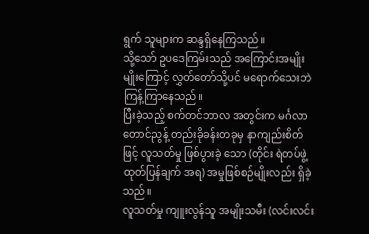ရွက် သူများက ဆန္ဒရှိနေကြသည်။
သို့သော် ဥပဒေကြမ်းသည် အကြောင်းအမျိုးမျိုးကြောင့် လွှတ်တော်သို့ပင် မရောက်သေးဘဲ ကြန့်ကြာနေသည်။
ပြီးခဲ့သည့် စက်တင်ဘာလ အတွင်းက မင်္ဂလာတောင်ညွန့် တည်းခိုခန်းတခုမှ နာကျည်းစိတ်ဖြင့် လူသတ်မှု ဖြစ်ပွားခဲ့ သော (တိုင်း ရဲတပ်ဖွဲ့ ထုတ်ပြန်ချက် အရ) အမှုဖြစ်စဉ်မျိုးလည်း ရှိခဲ့သည်။
လူသတ်မှု ကျူးလွန်သူ အမျိုးသမီး (လင်းလင်း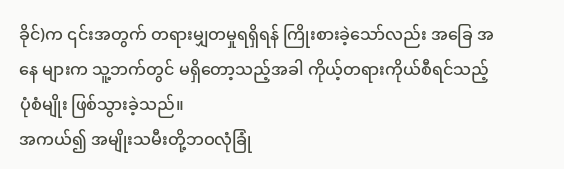ခိုင်)က ၎င်းအတွက် တရားမျှတမှုရရှိရန် ကြိုးစားခဲ့သော်လည်း အခြေ အနေ များက သူ့ဘက်တွင် မရှိတော့သည့်အခါ ကိုယ့်တရားကိုယ်စီရင်သည့် ပုံစံမျိုး ဖြစ်သွားခဲ့သည်။
အကယ်၍ အမျိုးသမီးတို့ဘဝလုံခြုံ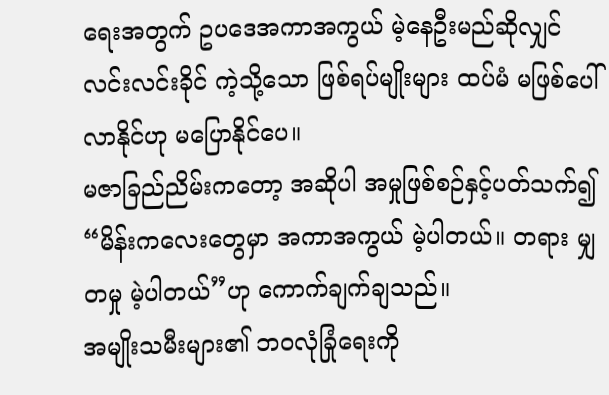ရေးအတွက် ဥပဒေအကာအကွယ် မဲ့နေဦးမည်ဆိုလျှင် လင်းလင်းခိုင် ကဲ့သို့သော ဖြစ်ရပ်မျိုးများ ထပ်မံ မဖြစ်ပေါ်လာနိုင်ဟု မပြောနိုင်ပေ။
မဇာခြည်ညိမ်းကတော့ အဆိုပါ အမှုဖြစ်စဉ်နှင့်ပတ်သက်၍ “မိန်းကလေးတွေမှာ အကာအကွယ် မဲ့ပါတယ်။ တရား မျှတမှု မဲ့ပါတယ်”ဟု ကောက်ချက်ချသည်။
အမျိုးသမီးများ၏ ဘဝလုံခြုံရေးကို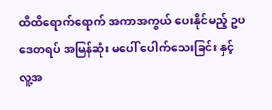ထိထိရောက်ရောက် အကာအကွယ် ပေးနိုင်မည့် ဥပဒေတရပ် အမြန်ဆုံး မပေါ် ပေါက်သေးခြင်း နှင့် လူ့အ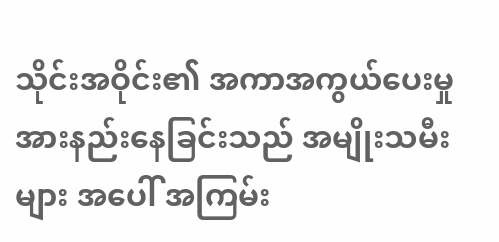သိုင်းအဝိုင်း၏ အကာအကွယ်ပေးမှု အားနည်းနေခြင်းသည် အမျိုးသမီးများ အပေါ် အကြမ်း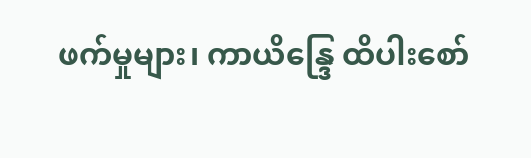ဖက်မှုများ၊ ကာယိန္ဒြေ ထိပါးစော်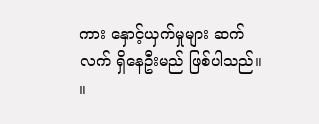ကား နှောင့်ယှက်မှုများ ဆက်လက် ရှိနေဦးမည် ဖြစ်ပါသည်။ ။